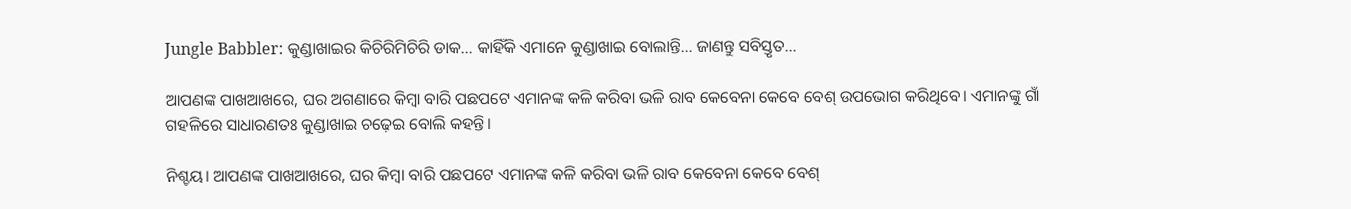Jungle Babbler: କୁଣ୍ଡାଖାଇର କିଚିରିମିଚିରି ଡାକ… କାହିଁକି ଏମାନେ କୁଣ୍ଡାଖାଇ ବୋଲାନ୍ତି… ଜାଣନ୍ତୁ ସବିସ୍ତୃତ…

ଆପଣଙ୍କ ‌ପାଖଆଖରେ, ଘର ଅଗଣା‌ରେ କିମ୍ବା ବାରି ପଛପଟେ ଏମା‌ନଙ୍କ କଳି କରିବା ଭଳି ରାବ କେବେନା କେବେ ବେଶ୍‌ ଉପଭୋଗ କରିଥିବେ। ଏମାନଙ୍କୁ ଗାଁ ଗହଳିରେ ସାଧାରଣତଃ କୁଣ୍ଡାଖାଇ ଚଢ଼େଇ ବୋଲି କହନ୍ତି।

ନିଶ୍ଚୟ। ଆପଣଙ୍କ ‌ପାଖଆଖରେ, ଘର କିମ୍ବା ବାରି ପଛପଟେ ଏମା‌ନଙ୍କ କଳି କରିବା ଭଳି ରାବ କେବେନା କେବେ ବେଶ୍‌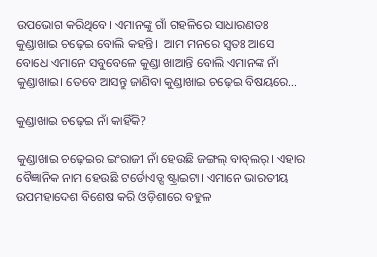ଉପଭୋଗ କରିଥିବେ। ଏମାନଙ୍କୁ ଗାଁ ଗହଳିରେ ସାଧାରଣତଃ କୁଣ୍ଡାଖାଇ ଚଢ଼େଇ ବୋଲି କହନ୍ତି।  ଆମ ମନରେ ସ୍ବତଃ ଆସେ ବୋଧେ ଏମାନେ ସବୁବେଳେ କୁଣ୍ଡା ଖାଆନ୍ତି ବୋଲି ଏମାନଙ୍କ ନାଁ କୁଣ୍ଡାଖାଇ। ତେବେ ଆସନ୍ତୁ ଜାଣିବା କୁଣ୍ଡାଖାଇ ଚଢ଼େଇ ବିଷୟରେ…

କୁଣ୍ଡାଖାଇ ଚଢ଼େଇ ନାଁ ‌କାହିଁକି?

କୁଣ୍ଡାଖାଇ ଚଢ଼େଇର ଇଂରାଜୀ ନାଁ ହେଉଛି ଜଙ୍ଗଲ୍‌ ବାବ୍‌ଲର୍‌। ଏହାର ବୈଜ୍ଞାନିକ ନାମ ହେଉଛି ଟର୍ଡୋଏଡ୍ସ ଷ୍ଟ୍ରାଇଟା। ଏମାନେ ଭାରତୀୟ ଉପମହାଦେଶ ବିଶେଷ କରି ଓଡ଼ିଶାରେ ବହୁଳ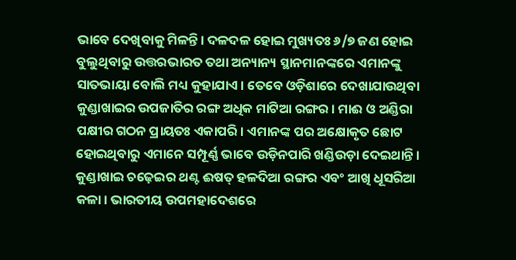ଭାବେ ‌ଦେଖିବାକୁ ମିଳନ୍ତି। ଦଳଦଳ ହୋଇ ମୁଖ୍ୟତଃ ୬/୭ ଜଣ ହୋଇ ବୁଲୁଥିବାରୁ ଉତ୍ତରଭାରତ ତଥା ଅନ୍ୟାନ୍ୟ ସ୍ଥାନମାନଙ୍କରେ ଏମାନଙ୍କୁ ସାତଭାୟା ବୋଲି ମଧ୍ୟ କୁହାଯାଏ। ତେବେ ଓଡ଼ିଶାରେ ଦେଖାଯାଉଥିବା କୁଣ୍ଡାଖାଇର ଉପଜାତିର ରଙ୍ଗ ଅଧିକ ମାଟିଆ ରଙ୍ଗର। ମାଈ ଓ ଅଣ୍ଡିରା ପକ୍ଷୀର ଗଠନ ପ୍ରାୟତଃ ଏକାପରି। ଏମାନଙ୍କ ପର ଅକ୍ଷୋକୃତ ଛୋଟ ହୋଇଥିବାରୁ ଏମାନେ ସମ୍ପୂର୍ଣ୍ଣ ଭାବେ ଉଡ଼ିନପାରି ଖଣ୍ଡିଉଡ଼ା ଦେଇଥାନ୍ତି। କୁଣ୍ଡାଖାଇ ଚଢ଼େଇର ଥଣ୍ଟ ଈଷତ୍‌ ହଳଦିଆ ରଙ୍ଗର ଏବଂ ଆଖି ଧୂସରିଆ କଳା। ଭାରତୀୟ ଉପମହାଦେଶରେ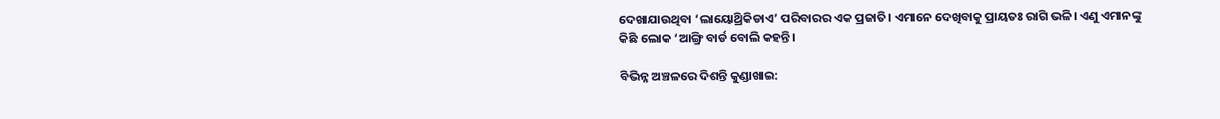ଦେଖାଯାଉଥିବା ‘ଲାୟୋଥ୍ରିକିଡାଏ’ ପରିବାରର ଏକ ପ୍ରଜାତି। ଏମାନେ ଦେଖିବାକୁ ପ୍ରାୟତଃ ରାଗି ଭଳି। ଏଣୁ ଏମାନଙ୍କୁ କିଛି ଲୋକ ‘ଆଙ୍ଗ୍ରି ବାର୍ଡ ବୋଲି କହନ୍ତି।

ବିଭିନ୍ନ ଅଞ୍ଚଳରେ ଦିଶନ୍ତି କୁଣ୍ଡାଖାଇ: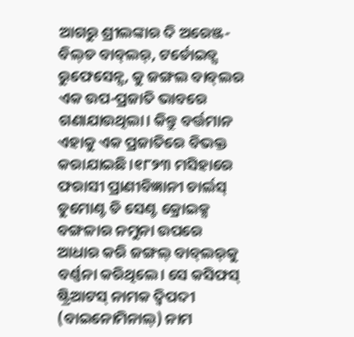ଆଗରୁ ଶ୍ରୀଲଙ୍କାର ଦି ଅରେଞ୍ଜ-ବିଲ୍‌ଡ ବାବ୍‌ଲର୍‌, ଟର୍ଡୋଇଡ୍ସ ରୁଫେସେନ୍ସ, କୁ ଜଙ୍ଗଲ ବାବ୍‌ଲର ଏକ ଉପ-ପ୍ରଜାତି ଭାବରେ ଗଣାଯାଉଥିଲା। କିନ୍ତୁ ବର୍ତ୍ତମାନ ଏହାକୁ ଏକ ପ୍ରଜାତିରେ ବିଭକ୍ତ କରାଯାଇଛି।୧୮୨୩ ମସିହାରେ ଫରାସୀ ପ୍ରାଣୀବିଜ୍ଞାନୀ ଚାର୍ଲସ୍‌ ଡୁମୋଣ୍ଟ ଡି ସେଣ୍ଟ କ୍ରୋଇକ୍ସ ବଙ୍ଗଳାର ନମୁନା ଉପରେ ଆଧାର କରି ଜଙ୍ଗଲ୍‌ ବାବ୍‌ଲର୍‌କୁ ବର୍ଣ୍ଣନା କରିଥିଲେ। ସେ କସିଫସ୍‌ ଷ୍ଟ୍ରିଆଟସ୍‌ ନାମକ ଦ୍ୱିପଦୀ (ବାଇନୋମିନାଲ୍‌) ନାମ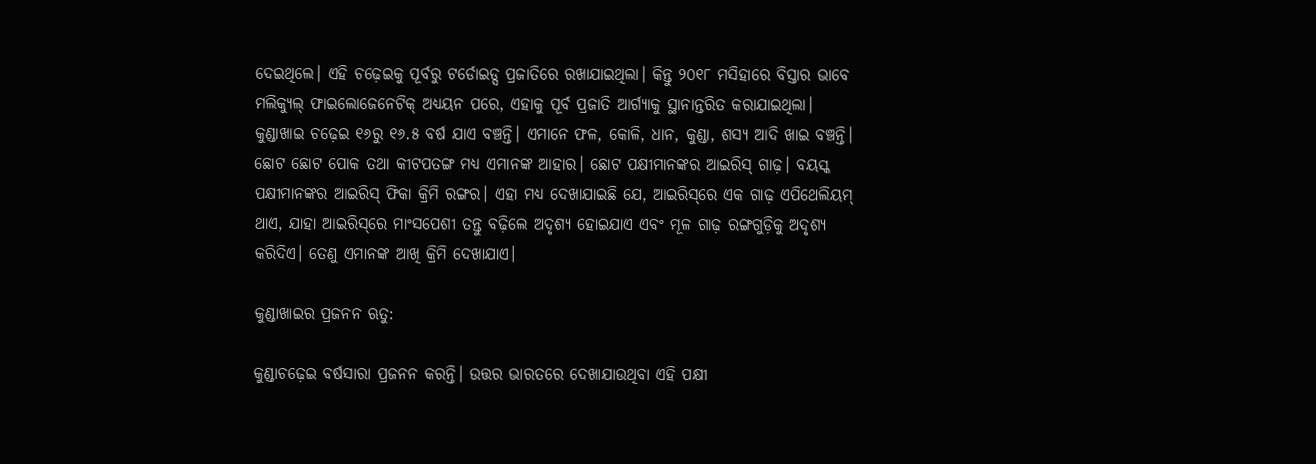ଦେଇଥିଲେ। ଏହି ଚଢ଼େଇକୁ ପୂର୍ବରୁ ଟର୍ଡୋଇଡ୍ସ ପ୍ରଜାତିରେ ରଖାଯାଇଥିଲା। କିନ୍ତୁ ୨୦୧୮ ମସିହାରେ ବିସ୍ତାର ଭାବେ ମଲିକ୍ୟୁଲ୍‌ ଫାଇଲୋଜେନେଟିକ୍‌ ଅଧ୍ୟୟନ ପରେ, ଏହାକୁ ପୂର୍ବ ପ୍ରଜାତି ଆର୍ଗ୍ୟାକୁ ସ୍ଥାନାନ୍ତରିତ କରାଯାଇଥିଲା। କୁଣ୍ଡାଖାଇ ଚଢ଼େଇ ୧୬ରୁ ୧୬.୫ ବର୍ଷ ଯାଏ ବଞ୍ଚନ୍ତି। ଏମାନେ ଫଳ, କୋଳି, ଧାନ, କୁଣ୍ଡା, ଶସ୍ୟ ଆଦି ଖାଇ ବଞ୍ଚନ୍ତି। ଛୋଟ ଛୋଟ ପୋକ ତଥା କୀଟପତଙ୍ଗ ମଧ୍ୟ ଏମାନଙ୍କ ଆହାର। ଛୋଟ ପକ୍ଷୀମାନଙ୍କର ଆଇରିସ୍‌ ଗାଢ଼। ବୟସ୍କ ପକ୍ଷୀମାନଙ୍କର ଆଇରିସ୍‌ ଫିକା କ୍ରିମି ରଙ୍ଗର। ଏହା ମଧ୍ୟ ଦେଖାଯାଇଛି ଯେ, ଆଇରିସ୍‌ରେ ଏକ ଗାଢ଼ ଏପିଥେଲିୟମ୍‌ ଥାଏ, ଯାହା ଆଇରିସ୍‌ରେ ମାଂସପେଶୀ ତନ୍ତୁ ବଢ଼ିଲେ ଅଦୃଶ୍ୟ ହୋଇଯାଏ ଏବଂ ମୂଳ ଗାଢ଼ ରଙ୍ଗଗୁଡ଼ିକୁ ଅଦୃଶ୍ୟ କରିଦିଏ। ତେଣୁ ଏମାନଙ୍କ ଆଖି କ୍ରିମି ଦେଖାଯାଏ।

କୁଣ୍ଡାଖାଇର ପ୍ରଜନନ ଋତୁ:

କୁଣ୍ଡାଚଢ଼େଇ ବର୍ଷସାରା ପ୍ରଜନନ କରନ୍ତି। ଉତ୍ତର ଭାରତରେ ଦେଖାଯାଉଥିବା ଏହି ପକ୍ଷୀ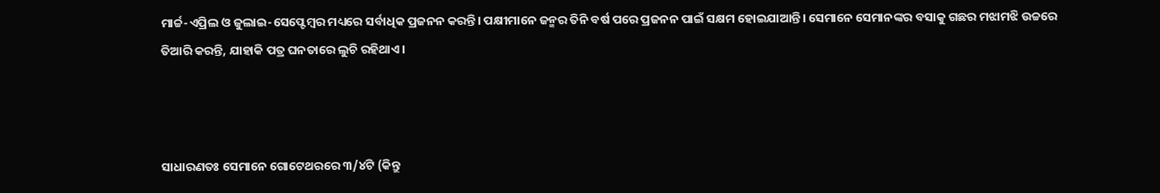ମାର୍ଚ୍ଚ-ଏପ୍ରିଲ ଓ ଜୁଲାଇ-ସେପ୍ଟେମ୍ବର ମଧ୍ୟରେ ସର୍ବାଧିକ ପ୍ରଜନନ କରନ୍ତି। ପକ୍ଷୀମାନେ ଜନ୍ମର ତିନି ବର୍ଷ ପରେ ପ୍ରଜନନ ପାଇଁ ସକ୍ଷମ ହୋଇଯାଆନ୍ତି। ସେମାନେ ସେମାନଙ୍କର ବସାକୁ ଗଛର ମଝାମଝି ଉଚ୍ଚ‌ରେ ତିଆରି କରନ୍ତି, ଯାହାକି ପତ୍ର ଘନତାରେ ଲୁଚି ରହିଥାଏ।



ସାଧାରଣତଃ ସେମାନେ ଗୋଟେଥରରେ ୩/୪ଟି (କିନ୍ତୁ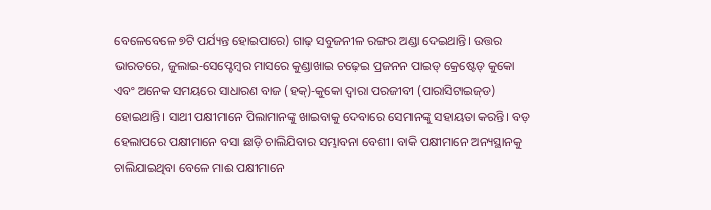ବେଳେବେଳେ ୭ଟି ପର୍ଯ୍ୟନ୍ତ ହୋଇପାରେ) ଗାଢ଼ ସବୁଜନୀଳ ରଙ୍ଗର ଅଣ୍ଡା ଦେଇଥାନ୍ତି। ଉତ୍ତର ଭାରତରେ, ଜୁଲାଇ-ସେପ୍ଟେମ୍ବର ମାସରେ କୁଣ୍ଡାଖାଇ ଚଢ଼େଇ ପ୍ରଜନନ ପାଇଡ୍‌ କ୍ରେଷ୍ଟେଡ୍ କୁକୋ ଏବଂ ଅନେକ ସମୟରେ ସାଧାରଣ ବାଜ (ହକ୍‌)-କୁକୋ ଦ୍ୱାରା ପରଜୀବୀ (ପାରାସିଟାଇଜ୍‌ଡ) ହୋଇଥାନ୍ତି। ସାଥୀ ପକ୍ଷୀମାନେ ପିଲାମାନଙ୍କୁ ଖାଇବାକୁ ଦେବାରେ ସେମାନଙ୍କୁ ସହାୟତା କରନ୍ତି। ବଡ଼ ହେଲାପରେ ପକ୍ଷୀମାନେ ବସା ଛାଡ଼ି ଚାଲିଯିବାର ସମ୍ଭାବନା ବେଶୀ। ବାକି ପକ୍ଷୀମାନେ ଅନ୍ୟସ୍ଥାନକୁ ଚାଲିଯାଇଥିବା ବେଳେ ମାଈ ପକ୍ଷୀମାନେ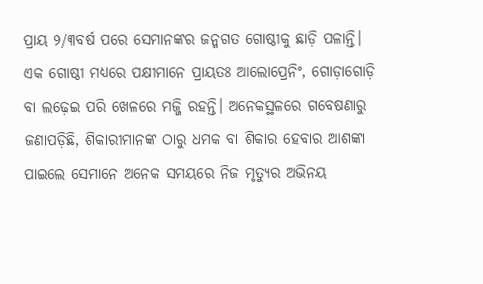ପ୍ରାୟ ୨/୩ବର୍ଷ ପରେ ସେମାନଙ୍କର ଜନ୍ମଗତ ଗୋଷ୍ଠୀକୁ ଛାଡ଼ି ପଳାନ୍ତି। ଏକ ଗୋଷ୍ଠୀ ମଧ୍ୟରେ ପକ୍ଷୀମାନେ ପ୍ରାୟତଃ ଆଲୋପ୍ରେନିଂ, ଗୋଡ଼ାଗୋଡ଼ି ବା ଲଢ଼େଇ ପରି ଖେଳରେ ମଜ୍ଜି ରହନ୍ତି। ଅନେକସ୍ଥଳରେ ଗବେଷଣାରୁ ଜଣାପଡ଼ିଛି, ଶିକାରୀମାନଙ୍କ ଠାରୁ ଧମକ ବା ଶିକାର ହେବାର ଆଶଙ୍କା ପାଇଲେ ସେମାନେ ଅନେକ ସମୟରେ ନିଜ ମୃତ୍ୟୁର ଅଭିନୟ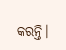କରନ୍ତି।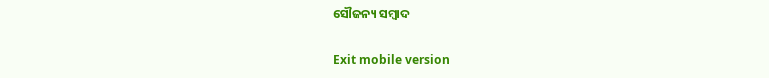ସୌଜନ୍ୟ ସମ୍ବାଦ

Exit mobile version